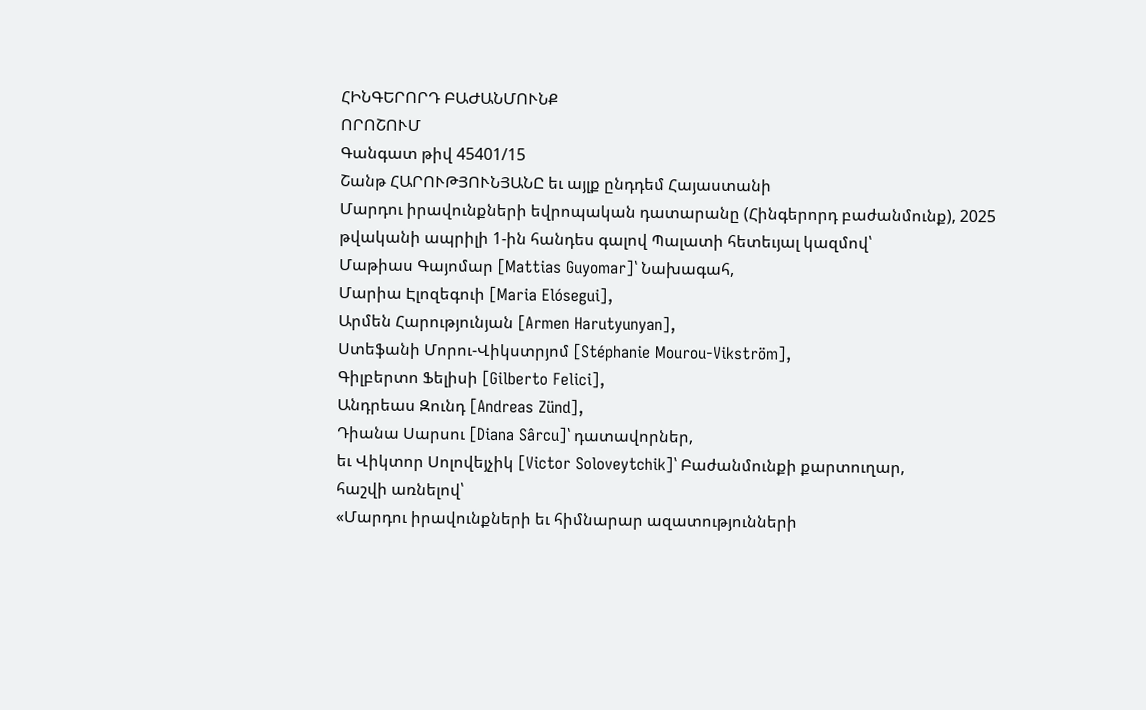ՀԻՆԳԵՐՈՐԴ ԲԱԺԱՆՄՈՒՆՔ
ՈՐՈՇՈՒՄ
Գանգատ թիվ 45401/15
Շանթ ՀԱՐՈՒԹՅՈՒՆՅԱՆԸ եւ այլք ընդդեմ Հայաստանի
Մարդու իրավունքների եվրոպական դատարանը (Հինգերորդ բաժանմունք), 2025 թվականի ապրիլի 1-ին հանդես գալով Պալատի հետեւյալ կազմով՝
Մաթիաս Գայոմար [Mattias Guyomar]՝ Նախագահ,
Մարիա Էլոզեգուի [Maria Elósegui],
Արմեն Հարությունյան [Armen Harutyunyan],
Ստեֆանի Մորու-Վիկստրյոմ [Stéphanie Mourou-Vikström],
Գիլբերտո Ֆելիսի [Gilberto Felici],
Անդրեաս Զունդ [Andreas Zünd],
Դիանա Սարսու [Diana Sârcu]՝ դատավորներ,
եւ Վիկտոր Սոլովեյչիկ [Victor Soloveytchik]՝ Բաժանմունքի քարտուղար,
հաշվի առնելով՝
«Մարդու իրավունքների եւ հիմնարար ազատությունների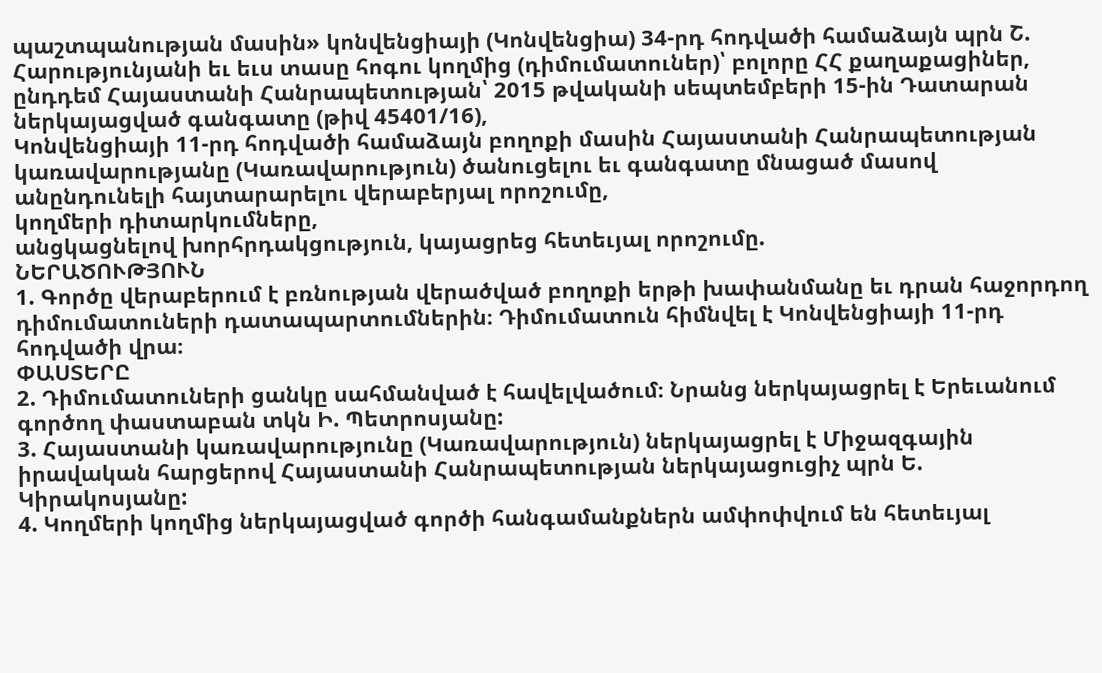պաշտպանության մասին» կոնվենցիայի (Կոնվենցիա) 34-րդ հոդվածի համաձայն պրն Շ. Հարությունյանի եւ եւս տասը հոգու կողմից (դիմումատուներ)՝ բոլորը ՀՀ քաղաքացիներ, ընդդեմ Հայաստանի Հանրապետության՝ 2015 թվականի սեպտեմբերի 15-ին Դատարան ներկայացված գանգատը (թիվ 45401/16),
Կոնվենցիայի 11-րդ հոդվածի համաձայն բողոքի մասին Հայաստանի Հանրապետության կառավարությանը (Կառավարություն) ծանուցելու եւ գանգատը մնացած մասով անընդունելի հայտարարելու վերաբերյալ որոշումը,
կողմերի դիտարկումները,
անցկացնելով խորհրդակցություն, կայացրեց հետեւյալ որոշումը.
ՆԵՐԱԾՈՒԹՅՈՒՆ
1. Գործը վերաբերում է բռնության վերածված բողոքի երթի խափանմանը եւ դրան հաջորդող դիմումատուների դատապարտումներին։ Դիմումատուն հիմնվել է Կոնվենցիայի 11-րդ հոդվածի վրա։
ՓԱՍՏԵՐԸ
2. Դիմումատուների ցանկը սահմանված է հավելվածում։ Նրանց ներկայացրել է Երեւանում գործող փաստաբան տկն Ի. Պետրոսյանը:
3. Հայաստանի կառավարությունը (Կառավարություն) ներկայացրել է Միջազգային իրավական հարցերով Հայաստանի Հանրապետության ներկայացուցիչ պրն Ե. Կիրակոսյանը:
4. Կողմերի կողմից ներկայացված գործի հանգամանքներն ամփոփվում են հետեւյալ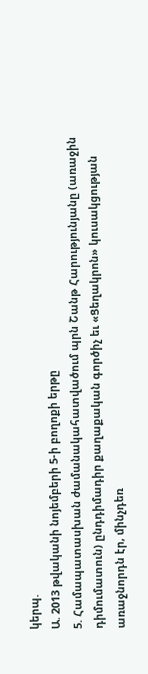կերպ.
Ա. 2013 թվականի նոյեմբերի 5-ի բողոքի երթը
5. Համապատասխան ժամանակահատվածում պրն Շանթ Հարությունյանը (առաջին դիմումատուն) ընդդիմադիր քաղաքական գործիչ եւ «Ցեղակրոն» կուսակցության առաջնորդն էր, մինչդեռ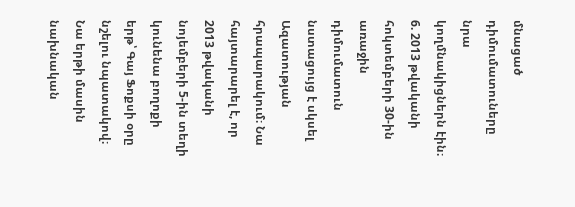մնացած դիմումատուները նրա կողմնակիցներն էին։
6. 2013 թվականի հոկտեմբերի 30-ին առաջին դիմումատուն նստացույց է սկսել Ազատության հրապարակում։ Նա հայտարարել է, որ 2013 թվականի նոյեմբերի 5-ին տեղի կունենա բողոքի երթ՝ Գայ Ֆոքսի օրը նշելու նպատակով։ Նա երթի մասին նախնական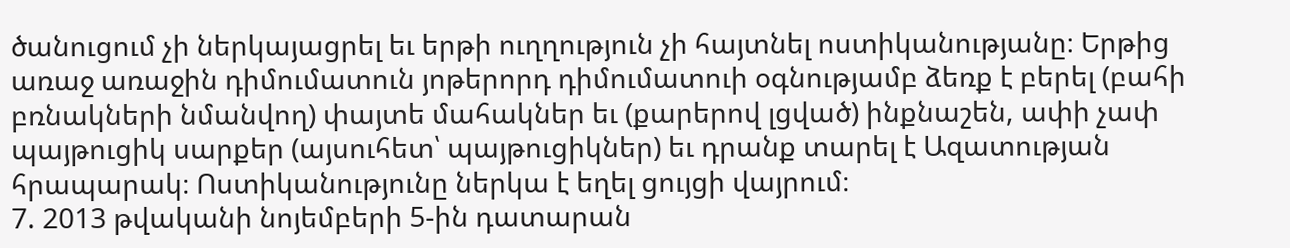ծանուցում չի ներկայացրել եւ երթի ուղղություն չի հայտնել ոստիկանությանը։ Երթից առաջ առաջին դիմումատուն յոթերորդ դիմումատուի օգնությամբ ձեռք է բերել (բահի բռնակների նմանվող) փայտե մահակներ եւ (քարերով լցված) ինքնաշեն, ափի չափ պայթուցիկ սարքեր (այսուհետ՝ պայթուցիկներ) եւ դրանք տարել է Ազատության հրապարակ։ Ոստիկանությունը ներկա է եղել ցույցի վայրում։
7. 2013 թվականի նոյեմբերի 5-ին դատարան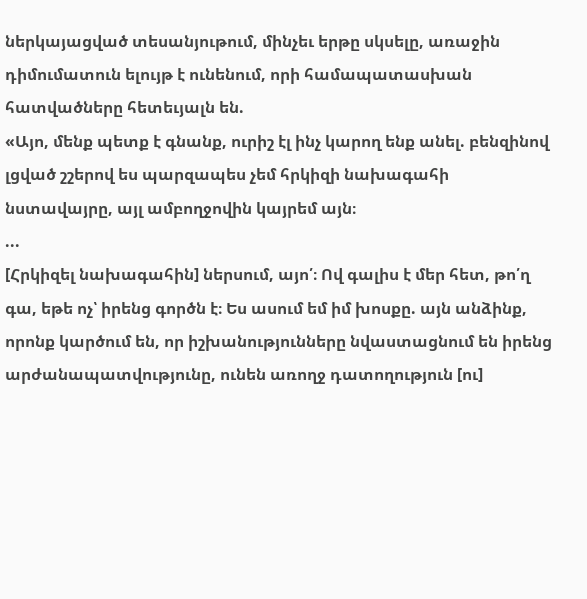ներկայացված տեսանյութում, մինչեւ երթը սկսելը, առաջին դիմումատուն ելույթ է ունենում, որի համապատասխան հատվածները հետեւյալն են.
«Այո, մենք պետք է գնանք, ուրիշ էլ ինչ կարող ենք անել. բենզինով լցված շշերով ես պարզապես չեմ հրկիզի նախագահի նստավայրը, այլ ամբողջովին կայրեմ այն։
...
[Հրկիզել նախագահին] ներսում, այո՛։ Ով գալիս է մեր հետ, թո՛ղ գա, եթե ոչ՝ իրենց գործն է։ Ես ասում եմ իմ խոսքը. այն անձինք, որոնք կարծում են, որ իշխանությունները նվաստացնում են իրենց արժանապատվությունը, ունեն առողջ դատողություն [ու]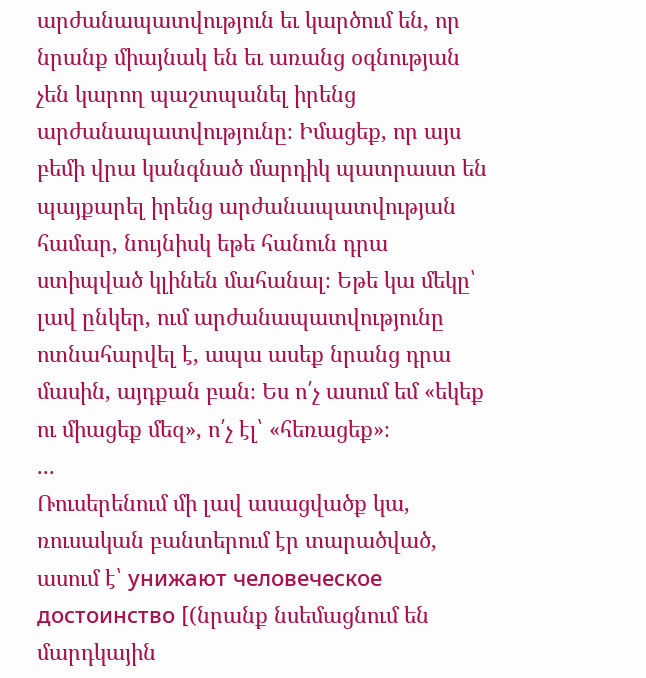արժանապատվություն եւ կարծում են, որ նրանք միայնակ են եւ առանց օգնության չեն կարող պաշտպանել իրենց արժանապատվությունը։ Իմացեք, որ այս բեմի վրա կանգնած մարդիկ պատրաստ են պայքարել իրենց արժանապատվության համար, նույնիսկ եթե հանուն դրա ստիպված կլինեն մահանալ։ Եթե կա մեկը՝ լավ ընկեր, ում արժանապատվությունը ոտնահարվել է, ապա ասեք նրանց դրա մասին, այդքան բան։ Ես ո՛չ ասում եմ «եկեք ու միացեք մեզ», ո՛չ էլ՝ «հեռացեք»։
...
Ռուսերենում մի լավ ասացվածք կա, ռուսական բանտերում էր տարածված, ասում է՝ унижают человеческое достоинство [(նրանք նսեմացնում են մարդկային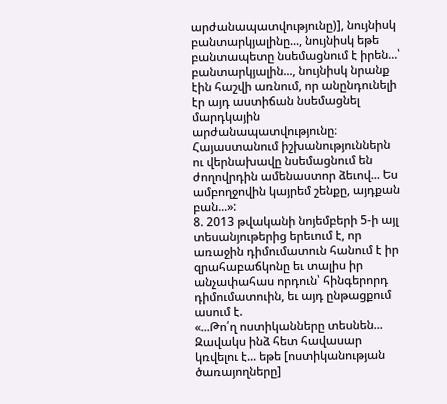արժանապատվությունը)], նույնիսկ բանտարկյալինը..., նույնիսկ եթե բանտապետը նսեմացնում է իրեն...՝ բանտարկյալին..., նույնիսկ նրանք էին հաշվի առնում, որ անընդունելի էր այդ աստիճան նսեմացնել մարդկային արժանապատվությունը։ Հայաստանում իշխանություններն ու վերնախավը նսեմացնում են ժողովրդին ամենաստոր ձեւով... Ես ամբողջովին կայրեմ շենքը, այդքան բան...»:
8. 2013 թվականի նոյեմբերի 5-ի այլ տեսանյութերից երեւում է, որ առաջին դիմումատուն հանում է իր զրահաբաճկոնը եւ տալիս իր անչափահաս որդուն՝ հինգերորդ դիմումատուին, եւ այդ ընթացքում ասում է.
«...Թո՛ղ ոստիկանները տեսնեն... Զավակս ինձ հետ հավասար կռվելու է... եթե [ոստիկանության ծառայողները]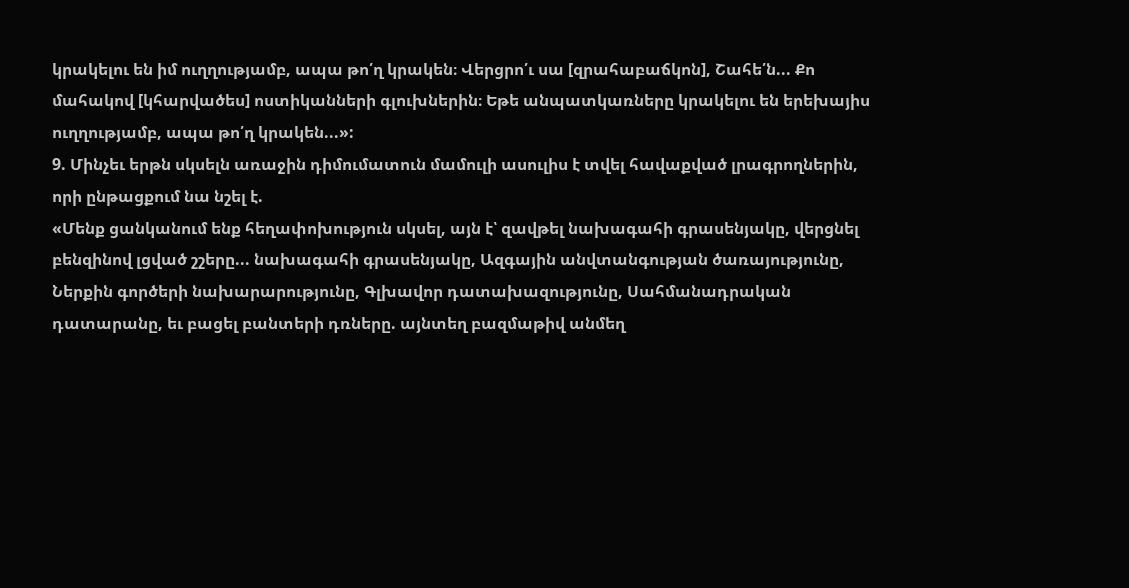կրակելու են իմ ուղղությամբ, ապա թո՛ղ կրակեն։ Վերցրո՛ւ սա [զրահաբաճկոն], Շահե՛ն... Քո մահակով [կհարվածես] ոստիկանների գլուխներին։ Եթե անպատկառները կրակելու են երեխայիս ուղղությամբ, ապա թո՛ղ կրակեն...»:
9. Մինչեւ երթն սկսելն առաջին դիմումատուն մամուլի ասուլիս է տվել հավաքված լրագրողներին, որի ընթացքում նա նշել է.
«Մենք ցանկանում ենք հեղափոխություն սկսել, այն է՝ զավթել նախագահի գրասենյակը, վերցնել բենզինով լցված շշերը... նախագահի գրասենյակը, Ազգային անվտանգության ծառայությունը, Ներքին գործերի նախարարությունը, Գլխավոր դատախազությունը, Սահմանադրական դատարանը, եւ բացել բանտերի դռները. այնտեղ բազմաթիվ անմեղ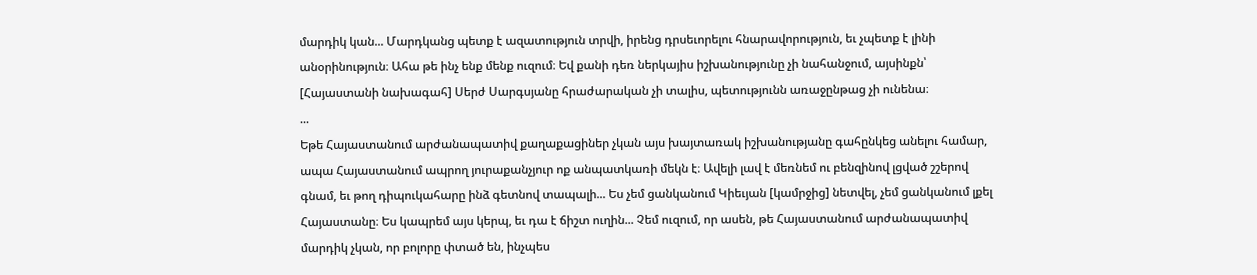մարդիկ կան... Մարդկանց պետք է ազատություն տրվի, իրենց դրսեւորելու հնարավորություն, եւ չպետք է լինի անօրինություն։ Ահա թե ինչ ենք մենք ուզում։ Եվ քանի դեռ ներկայիս իշխանությունը չի նահանջում, այսինքն՝ [Հայաստանի նախագահ] Սերժ Սարգսյանը հրաժարական չի տալիս, պետությունն առաջընթաց չի ունենա։
...
Եթե Հայաստանում արժանապատիվ քաղաքացիներ չկան այս խայտառակ իշխանությանը գահընկեց անելու համար, ապա Հայաստանում ապրող յուրաքանչյուր ոք անպատկառի մեկն է։ Ավելի լավ է մեռնեմ ու բենզինով լցված շշերով գնամ, եւ թող դիպուկահարը ինձ գետնով տապալի... Ես չեմ ցանկանում Կիեւյան [կամրջից] նետվել, չեմ ցանկանում լքել Հայաստանը։ Ես կապրեմ այս կերպ, եւ դա է ճիշտ ուղին... Չեմ ուզում, որ ասեն, թե Հայաստանում արժանապատիվ մարդիկ չկան, որ բոլորը փտած են, ինչպես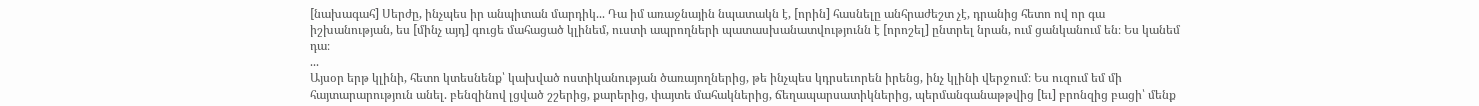[նախագահ] Սերժը, ինչպես իր անպիտան մարդիկ... Դա իմ առաջնային նպատակն է, [որին] հասնելը անհրաժեշտ չէ, դրանից հետո ով որ գա իշխանության, ես [մինչ այդ] գուցե մահացած կլինեմ, ուստի ապրողների պատասխանատվությունն է [որոշել] ընտրել նրան, ում ցանկանում են։ Ես կանեմ դա։
...
Այսօր երթ կլինի, հետո կտեսնենք՝ կախված ոստիկանության ծառայողներից, թե ինչպես կդրսեւորեն իրենց, ինչ կլինի վերջում։ Ես ուզում եմ մի հայտարարություն անել. բենզինով լցված շշերից, քարերից, փայտե մահակներից, ճեղապարսատիկներից, պերմանգանաթթվից [եւ] բրոնզից բացի՝ մենք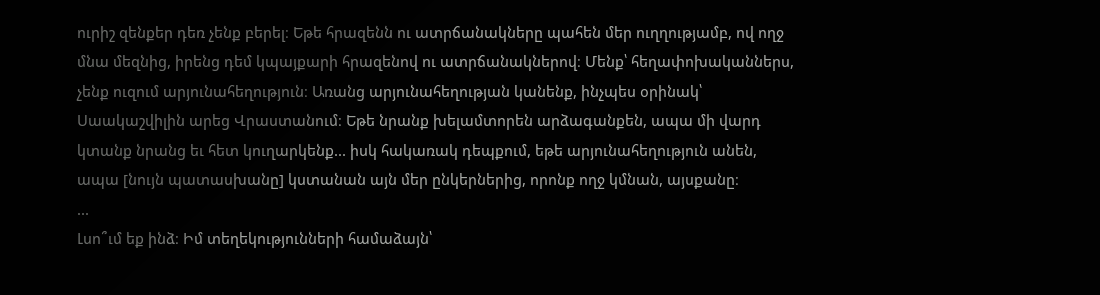ուրիշ զենքեր դեռ չենք բերել։ Եթե հրազենն ու ատրճանակները պահեն մեր ուղղությամբ, ով ողջ մնա մեզնից, իրենց դեմ կպայքարի հրազենով ու ատրճանակներով։ Մենք՝ հեղափոխականներս, չենք ուզում արյունահեղություն։ Առանց արյունահեղության կանենք, ինչպես օրինակ՝ Սաակաշվիլին արեց Վրաստանում։ Եթե նրանք խելամտորեն արձագանքեն, ապա մի վարդ կտանք նրանց եւ հետ կուղարկենք... իսկ հակառակ դեպքում, եթե արյունահեղություն անեն, ապա [նույն պատասխանը] կստանան այն մեր ընկերներից, որոնք ողջ կմնան, այսքանը։
...
Լսո՞ւմ եք ինձ։ Իմ տեղեկությունների համաձայն՝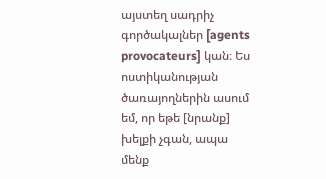այստեղ սադրիչ գործակալներ [agents provocateurs] կան։ Ես ոստիկանության ծառայողներին ասում եմ, որ եթե [նրանք] խելքի չգան, ապա մենք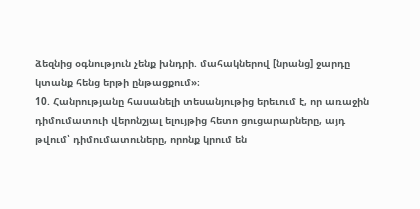ձեզնից օգնություն չենք խնդրի. մահակներով [նրանց] ջարդը կտանք հենց երթի ընթացքում»։
10. Հանրությանը հասանելի տեսանյութից երեւում է, որ առաջին դիմումատուի վերոնշյալ ելույթից հետո ցուցարարները, այդ թվում՝ դիմումատուները, որոնք կրում են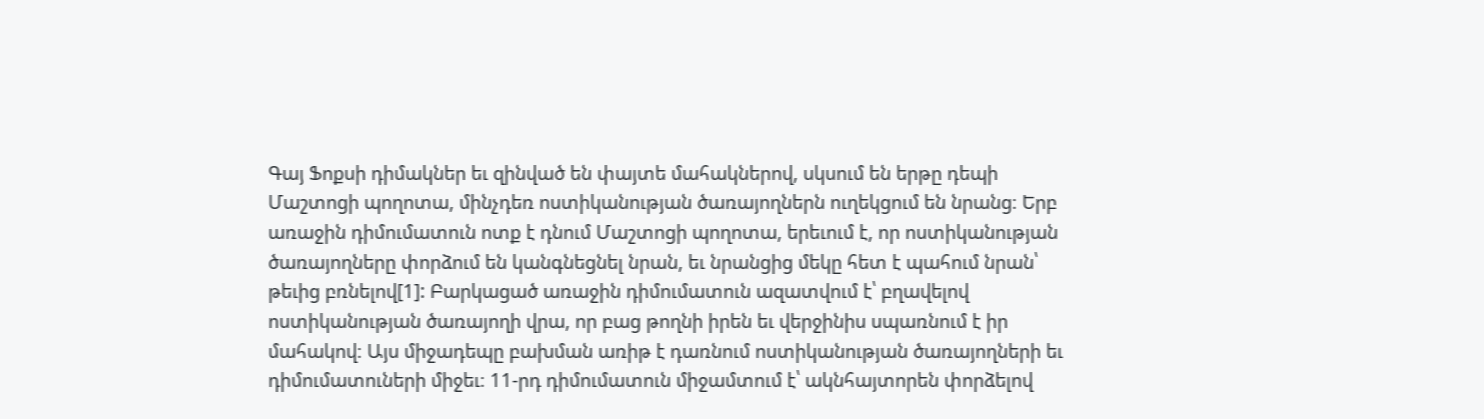Գայ Ֆոքսի դիմակներ եւ զինված են փայտե մահակներով, սկսում են երթը դեպի Մաշտոցի պողոտա, մինչդեռ ոստիկանության ծառայողներն ուղեկցում են նրանց։ Երբ առաջին դիմումատուն ոտք է դնում Մաշտոցի պողոտա, երեւում է, որ ոստիկանության ծառայողները փորձում են կանգնեցնել նրան, եւ նրանցից մեկը հետ է պահում նրան՝ թեւից բռնելով[1]: Բարկացած առաջին դիմումատուն ազատվում է՝ բղավելով ոստիկանության ծառայողի վրա, որ բաց թողնի իրեն եւ վերջինիս սպառնում է իր մահակով։ Այս միջադեպը բախման առիթ է դառնում ոստիկանության ծառայողների եւ դիմումատուների միջեւ։ 11-րդ դիմումատուն միջամտում է՝ ակնհայտորեն փորձելով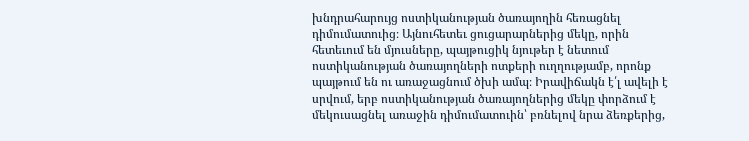խնդրահարույց ոստիկանության ծառայողին հեռացնել դիմումատուից։ Այնուհետեւ ցուցարարներից մեկը, որին հետեւում են մյուսները, պայթուցիկ նյութեր է նետում ոստիկանության ծառայողների ոտքերի ուղղությամբ, որոնք պայթում են ու առաջացնում ծխի ամպ։ Իրավիճակն է՛լ ավելի է սրվում, երբ ոստիկանության ծառայողներից մեկը փորձում է մեկուսացնել առաջին դիմումատուին՝ բռնելով նրա ձեռքերից,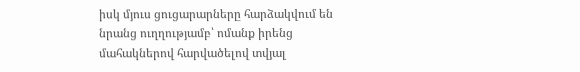իսկ մյուս ցուցարարները հարձակվում են նրանց ուղղությամբ՝ ոմանք իրենց մահակներով հարվածելով տվյալ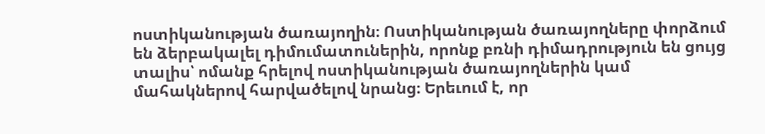ոստիկանության ծառայողին։ Ոստիկանության ծառայողները փորձում են ձերբակալել դիմումատուներին, որոնք բռնի դիմադրություն են ցույց տալիս՝ ոմանք հրելով ոստիկանության ծառայողներին կամ մահակներով հարվածելով նրանց։ Երեւում է, որ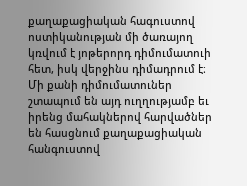քաղաքացիական հագուստով ոստիկանության մի ծառայող կռվում է յոթերորդ դիմումատուի հետ, իսկ վերջինս դիմադրում է։ Մի քանի դիմումատուներ շտապում են այդ ուղղությամբ եւ իրենց մահակներով հարվածներ են հասցնում քաղաքացիական հանգուստով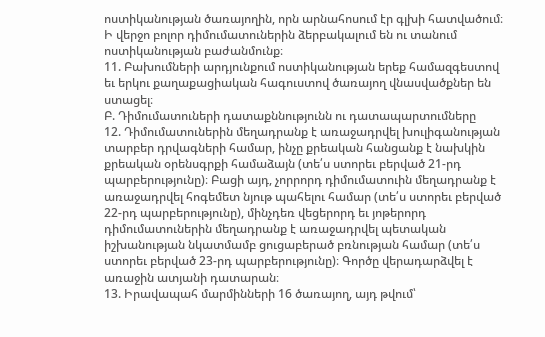ոստիկանության ծառայողին, որն արնահոսում էր գլխի հատվածում։ Ի վերջո բոլոր դիմումատուներին ձերբակալում են ու տանում ոստիկանության բաժանմունք։
11. Բախումների արդյունքում ոստիկանության երեք համազգեստով եւ երկու քաղաքացիական հագուստով ծառայող վնասվածքներ են ստացել։
Բ. Դիմումատուների դատաքննությունն ու դատապարտումները
12. Դիմումատուներին մեղադրանք է առաջադրվել խուլիգանության տարբեր դրվագների համար, ինչը քրեական հանցանք է նախկին քրեական օրենսգրքի համաձայն (տե՛ս ստորեւ բերված 21-րդ պարբերությունը)։ Բացի այդ, չորրորդ դիմումատուին մեղադրանք է առաջադրվել հոգեմետ նյութ պահելու համար (տե՛ս ստորեւ բերված 22-րդ պարբերությունը), մինչդեռ վեցերորդ եւ յոթերորդ դիմումատուներին մեղադրանք է առաջադրվել պետական իշխանության նկատմամբ ցուցաբերած բռնության համար (տե՛ս ստորեւ բերված 23-րդ պարբերությունը)։ Գործը վերադարձվել է առաջին ատյանի դատարան։
13. Իրավապահ մարմինների 16 ծառայող, այդ թվում՝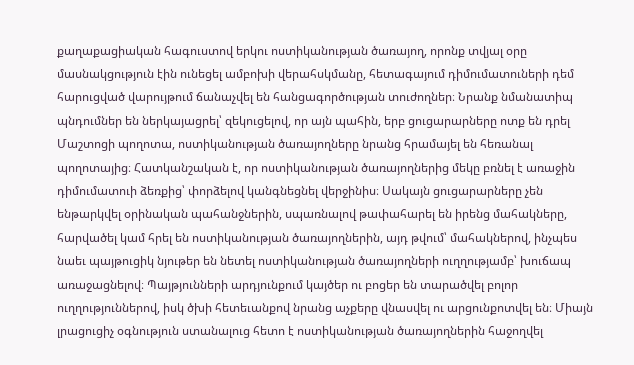քաղաքացիական հագուստով երկու ոստիկանության ծառայող, որոնք տվյալ օրը մասնակցություն էին ունեցել ամբոխի վերահսկմանը, հետագայում դիմումատուների դեմ հարուցված վարույթում ճանաչվել են հանցագործության տուժողներ։ Նրանք նմանատիպ պնդումներ են ներկայացրել՝ զեկուցելով, որ այն պահին, երբ ցուցարարները ոտք են դրել Մաշտոցի պողոտա, ոստիկանության ծառայողները նրանց հրամայել են հեռանալ պողոտայից։ Հատկանշական է, որ ոստիկանության ծառայողներից մեկը բռնել է առաջին դիմումատուի ձեռքից՝ փորձելով կանգնեցնել վերջինիս։ Սակայն ցուցարարները չեն ենթարկվել օրինական պահանջներին, սպառնալով թափահարել են իրենց մահակները, հարվածել կամ հրել են ոստիկանության ծառայողներին, այդ թվում՝ մահակներով, ինչպես նաեւ պայթուցիկ նյութեր են նետել ոստիկանության ծառայողների ուղղությամբ՝ խուճապ առաջացնելով։ Պայթյունների արդյունքում կայծեր ու բոցեր են տարածվել բոլոր ուղղություններով, իսկ ծխի հետեւանքով նրանց աչքերը վնասվել ու արցունքոտվել են։ Միայն լրացուցիչ օգնություն ստանալուց հետո է ոստիկանության ծառայողներին հաջողվել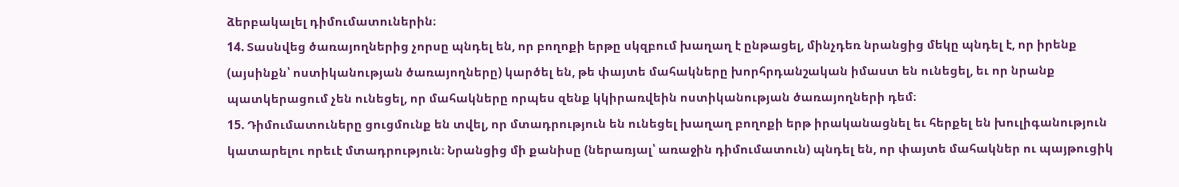ձերբակալել դիմումատուներին։
14. Տասնվեց ծառայողներից չորսը պնդել են, որ բողոքի երթը սկզբում խաղաղ է ընթացել, մինչդեռ նրանցից մեկը պնդել է, որ իրենք (այսինքն՝ ոստիկանության ծառայողները) կարծել են, թե փայտե մահակները խորհրդանշական իմաստ են ունեցել, եւ որ նրանք պատկերացում չեն ունեցել, որ մահակները որպես զենք կկիրառվեին ոստիկանության ծառայողների դեմ։
15. Դիմումատուները ցուցմունք են տվել, որ մտադրություն են ունեցել խաղաղ բողոքի երթ իրականացնել եւ հերքել են խուլիգանություն կատարելու որեւէ մտադրություն։ Նրանցից մի քանիսը (ներառյալ՝ առաջին դիմումատուն) պնդել են, որ փայտե մահակներ ու պայթուցիկ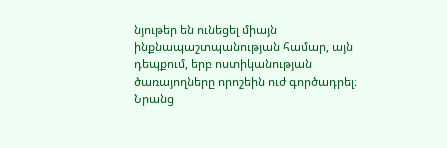նյութեր են ունեցել միայն ինքնապաշտպանության համար, այն դեպքում, երբ ոստիկանության ծառայողները որոշեին ուժ գործադրել։ Նրանց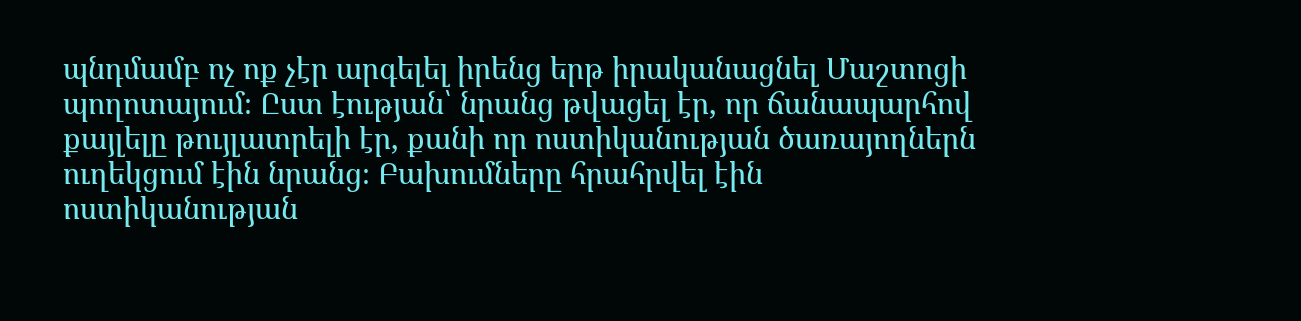պնդմամբ ոչ ոք չէր արգելել իրենց երթ իրականացնել Մաշտոցի պողոտայում։ Ըստ էության՝ նրանց թվացել էր, որ ճանապարհով քայլելը թույլատրելի էր, քանի որ ոստիկանության ծառայողներն ուղեկցում էին նրանց։ Բախումները հրահրվել էին ոստիկանության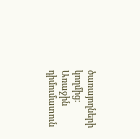ծառայողների կողմից։ Առաջին դիմումատուն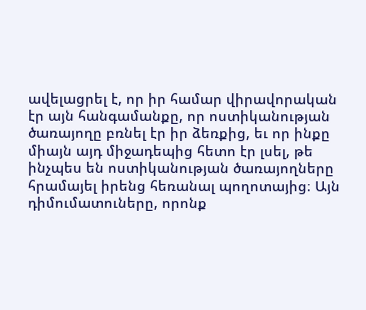ավելացրել է, որ իր համար վիրավորական էր այն հանգամանքը, որ ոստիկանության ծառայողը բռնել էր իր ձեռքից, եւ որ ինքը միայն այդ միջադեպից հետո էր լսել, թե ինչպես են ոստիկանության ծառայողները հրամայել իրենց հեռանալ պողոտայից։ Այն դիմումատուները, որոնք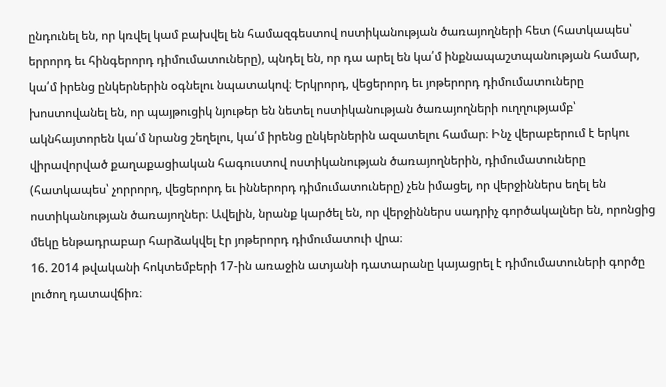ընդունել են, որ կռվել կամ բախվել են համազգեստով ոստիկանության ծառայողների հետ (հատկապես՝ երրորդ եւ հինգերորդ դիմումատուները), պնդել են, որ դա արել են կա՛մ ինքնապաշտպանության համար, կա՛մ իրենց ընկերներին օգնելու նպատակով։ Երկրորդ, վեցերորդ եւ յոթերորդ դիմումատուները խոստովանել են, որ պայթուցիկ նյութեր են նետել ոստիկանության ծառայողների ուղղությամբ՝ ակնհայտորեն կա՛մ նրանց շեղելու, կա՛մ իրենց ընկերներին ազատելու համար։ Ինչ վերաբերում է երկու վիրավորված քաղաքացիական հագուստով ոստիկանության ծառայողներին, դիմումատուները (հատկապես՝ չորրորդ, վեցերորդ եւ իններորդ դիմումատուները) չեն իմացել, որ վերջիններս եղել են ոստիկանության ծառայողներ։ Ավելին, նրանք կարծել են, որ վերջիններս սադրիչ գործակալներ են, որոնցից մեկը ենթադրաբար հարձակվել էր յոթերորդ դիմումատուի վրա։
16. 2014 թվականի հոկտեմբերի 17-ին առաջին ատյանի դատարանը կայացրել է դիմումատուների գործը լուծող դատավճիռ։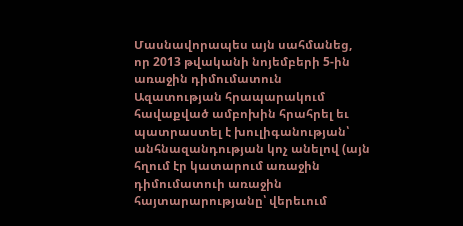Մասնավորապես այն սահմանեց, որ 2013 թվականի նոյեմբերի 5-ին առաջին դիմումատուն Ազատության հրապարակում հավաքված ամբոխին հրահրել եւ պատրաստել է խուլիգանության՝ անհնազանդության կոչ անելով (այն հղում էր կատարում առաջին դիմումատուի առաջին հայտարարությանը՝ վերեւում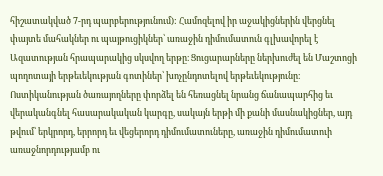հիշատակված 7-րդ պարբերությունում): Համոզելով իր աջակիցներին վերցնել փայտե մահակներ ու պայթուցիկներ՝ առաջին դիմումատուն գլխավորել է Ազատության հրապարակից սկսվող երթը։ Ցուցարարները ներխուժել են Մաշտոցի պողոտայի երթեւեկության գոտիներ՝ խոչընդոտելով երթեւեկությունը։ Ոստիկանության ծառայողները փորձել են հեռացնել նրանց ճանապարհից եւ վերականգնել հասարակական կարգը, սակայն երթի մի քանի մասնակիցներ, այդ թվում՝ երկրորդ, երրորդ եւ վեցերորդ դիմումատուները, առաջին դիմումատուի առաջնորդությամբ ու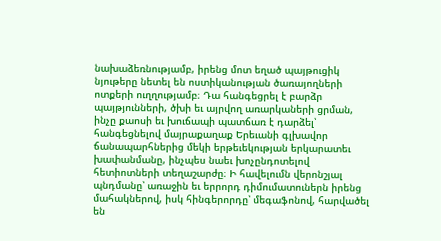նախաձեռնությամբ, իրենց մոտ եղած պայթուցիկ նյութերը նետել են ոստիկանության ծառայողների ոտքերի ուղղությամբ։ Դա հանգեցրել է բարձր պայթյունների, ծխի եւ այրվող առարկաների ցրման, ինչը քաոսի եւ խուճապի պատճառ է դարձել՝ հանգեցնելով մայրաքաղաք Երեւանի գլխավոր ճանապարհներից մեկի երթեւեկության երկարատեւ խափանմանը, ինչպես նաեւ խոչընդոտելով հետիոտների տեղաշարժը։ Ի հավելումն վերոնշյալ պնդմանը՝ առաջին եւ երրորդ դիմումատուներն իրենց մահակներով, իսկ հինգերորդը՝ մեգաֆոնով, հարվածել են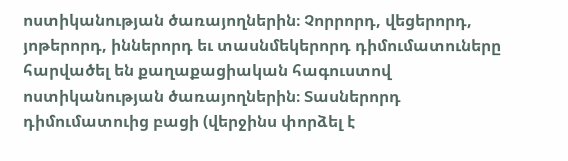ոստիկանության ծառայողներին։ Չորրորդ, վեցերորդ, յոթերորդ, իններորդ եւ տասնմեկերորդ դիմումատուները հարվածել են քաղաքացիական հագուստով ոստիկանության ծառայողներին։ Տասներորդ դիմումատուից բացի (վերջինս փորձել է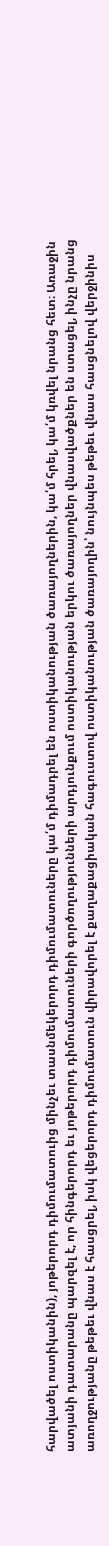հարվածել ոստիկանին), յոթերորդ դիմումատուից մինչեւ տասնմեկերորդ դիմումատուները կա՛մ դիմադրել են ոստիկանության ծառայողներին, կա՛մ հրել, կա՛մ կռվել նրանց հետ։ Առաջին ատյանի դատարանը պարզել է, որ հինգերորդ եւ յոթերորդ դիմումատուների գործողությունների արդյունքում ոստիկանության երկու ծառայողներ վնասվածքներ են ստացել, ինչը նրանց առողջությանը թեթեւ վնաս է հասցրել, իսկ վեցերորդ դիմումատուն վիրավորել է քաղաքացիական հագուստով ոստիկանության ծառայողին՝ նույնպես թեթեւ վնաս հասցնելով վերջինիս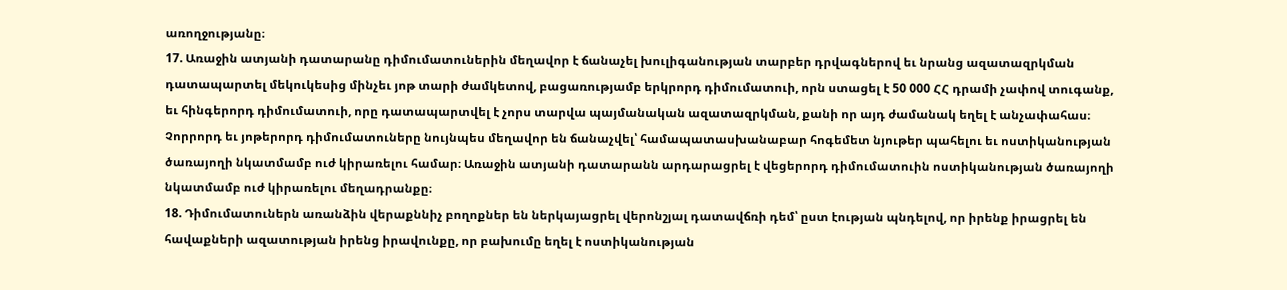առողջությանը։
17. Առաջին ատյանի դատարանը դիմումատուներին մեղավոր է ճանաչել խուլիգանության տարբեր դրվագներով եւ նրանց ազատազրկման դատապարտել մեկուկեսից մինչեւ յոթ տարի ժամկետով, բացառությամբ երկրորդ դիմումատուի, որն ստացել է 50 000 ՀՀ դրամի չափով տուգանք, եւ հինգերորդ դիմումատուի, որը դատապարտվել է չորս տարվա պայմանական ազատազրկման, քանի որ այդ ժամանակ եղել է անչափահաս։ Չորրորդ եւ յոթերորդ դիմումատուները նույնպես մեղավոր են ճանաչվել՝ համապատասխանաբար հոգեմետ նյութեր պահելու եւ ոստիկանության ծառայողի նկատմամբ ուժ կիրառելու համար։ Առաջին ատյանի դատարանն արդարացրել է վեցերորդ դիմումատուին ոստիկանության ծառայողի նկատմամբ ուժ կիրառելու մեղադրանքը։
18. Դիմումատուներն առանձին վերաքննիչ բողոքներ են ներկայացրել վերոնշյալ դատավճռի դեմ՝ ըստ էության պնդելով, որ իրենք իրացրել են հավաքների ազատության իրենց իրավունքը, որ բախումը եղել է ոստիկանության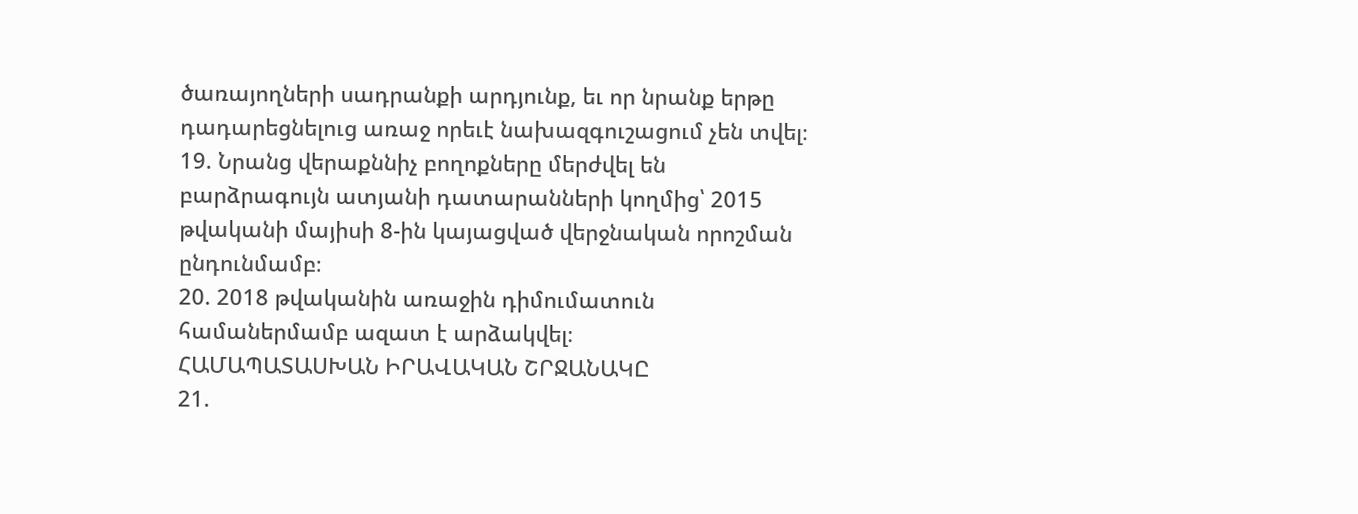ծառայողների սադրանքի արդյունք, եւ որ նրանք երթը դադարեցնելուց առաջ որեւէ նախազգուշացում չեն տվել։
19. Նրանց վերաքննիչ բողոքները մերժվել են բարձրագույն ատյանի դատարանների կողմից՝ 2015 թվականի մայիսի 8-ին կայացված վերջնական որոշման ընդունմամբ։
20. 2018 թվականին առաջին դիմումատուն համաներմամբ ազատ է արձակվել։
ՀԱՄԱՊԱՏԱՍԽԱՆ ԻՐԱՎԱԿԱՆ ՇՐՋԱՆԱԿԸ
21.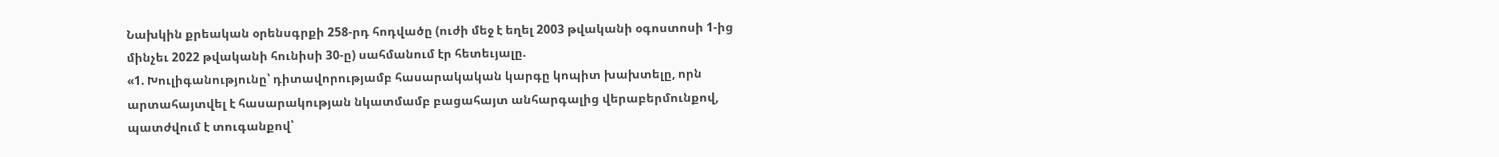Նախկին քրեական օրենսգրքի 258-րդ հոդվածը (ուժի մեջ է եղել 2003 թվականի օգոստոսի 1-ից մինչեւ 2022 թվականի հունիսի 30-ը) սահմանում էր հետեւյալը.
«1. Խուլիգանությունը՝ դիտավորությամբ հասարակական կարգը կոպիտ խախտելը, որն արտահայտվել է հասարակության նկատմամբ բացահայտ անհարգալից վերաբերմունքով, պատժվում է տուգանքով՝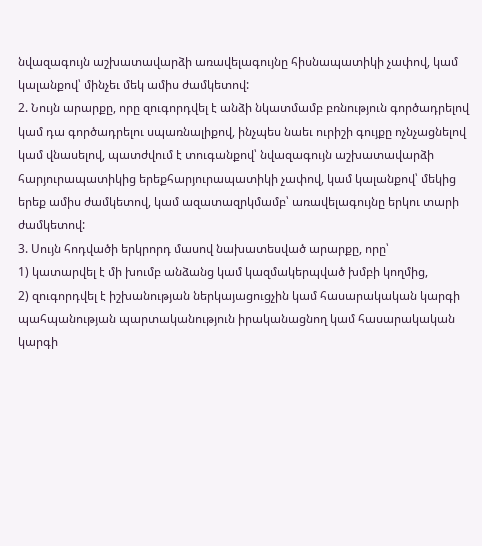նվազագույն աշխատավարձի առավելագույնը հիսնապատիկի չափով, կամ կալանքով՝ մինչեւ մեկ ամիս ժամկետով:
2. Նույն արարքը, որը զուգորդվել է անձի նկատմամբ բռնություն գործադրելով կամ դա գործադրելու սպառնալիքով, ինչպես նաեւ ուրիշի գույքը ոչնչացնելով կամ վնասելով, պատժվում է տուգանքով՝ նվազագույն աշխատավարձի հարյուրապատիկից երեքհարյուրապատիկի չափով, կամ կալանքով՝ մեկից երեք ամիս ժամկետով, կամ ազատազրկմամբ՝ առավելագույնը երկու տարի ժամկետով:
3. Սույն հոդվածի երկրորդ մասով նախատեսված արարքը, որը՝
1) կատարվել է մի խումբ անձանց կամ կազմակերպված խմբի կողմից,
2) զուգորդվել է իշխանության ներկայացուցչին կամ հասարակական կարգի պահպանության պարտականություն իրականացնող կամ հասարակական կարգի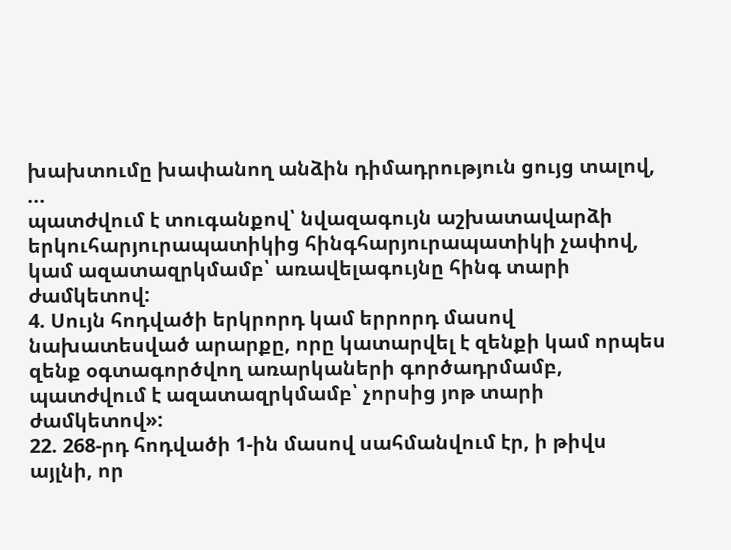խախտումը խափանող անձին դիմադրություն ցույց տալով,
...
պատժվում է տուգանքով՝ նվազագույն աշխատավարձի երկուհարյուրապատիկից հինգհարյուրապատիկի չափով, կամ ազատազրկմամբ՝ առավելագույնը հինգ տարի ժամկետով:
4. Սույն հոդվածի երկրորդ կամ երրորդ մասով նախատեսված արարքը, որը կատարվել է զենքի կամ որպես զենք օգտագործվող առարկաների գործադրմամբ, պատժվում է ազատազրկմամբ՝ չորսից յոթ տարի ժամկետով»:
22. 268-րդ հոդվածի 1-ին մասով սահմանվում էր, ի թիվս այլնի, որ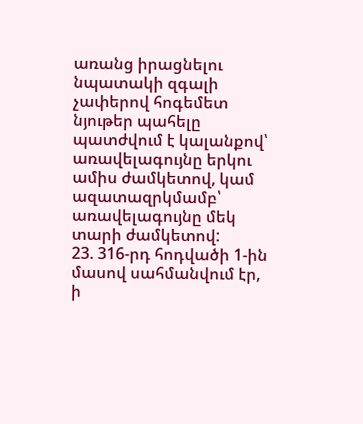առանց իրացնելու նպատակի զգալի չափերով հոգեմետ նյութեր պահելը պատժվում է կալանքով՝ առավելագույնը երկու ամիս ժամկետով, կամ ազատազրկմամբ՝ առավելագույնը մեկ տարի ժամկետով:
23. 316-րդ հոդվածի 1-ին մասով սահմանվում էր, ի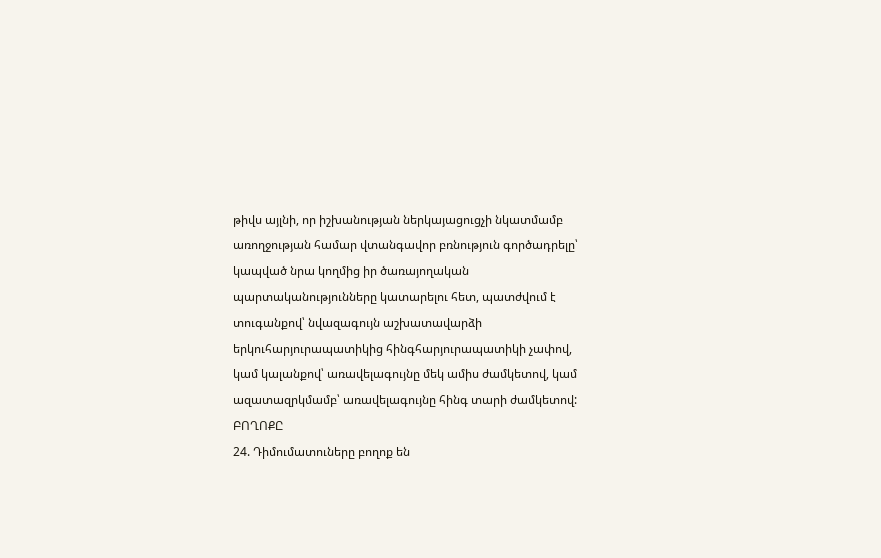թիվս այլնի, որ իշխանության ներկայացուցչի նկատմամբ առողջության համար վտանգավոր բռնություն գործադրելը՝ կապված նրա կողմից իր ծառայողական պարտականությունները կատարելու հետ, պատժվում է տուգանքով՝ նվազագույն աշխատավարձի երկուհարյուրապատիկից հինգհարյուրապատիկի չափով, կամ կալանքով՝ առավելագույնը մեկ ամիս ժամկետով, կամ ազատազրկմամբ՝ առավելագույնը հինգ տարի ժամկետով:
ԲՈՂՈՔԸ
24. Դիմումատուները բողոք են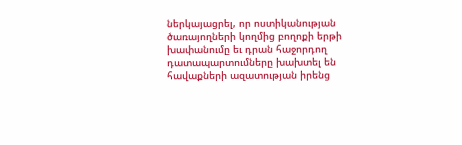ներկայացրել, որ ոստիկանության ծառայողների կողմից բողոքի երթի խափանումը եւ դրան հաջորդող դատապարտումները խախտել են հավաքների ազատության իրենց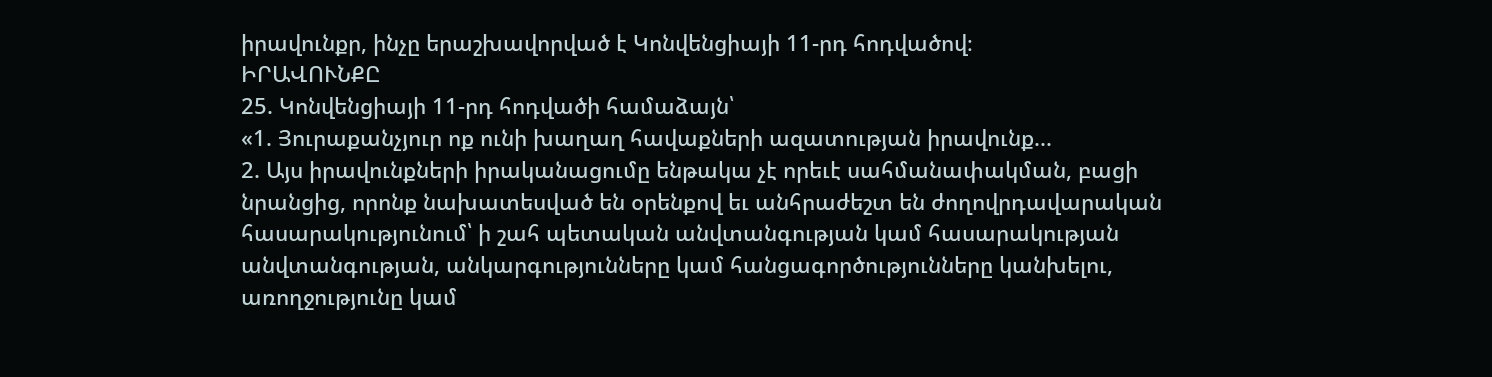իրավունքր, ինչը երաշխավորված է Կոնվենցիայի 11-րդ հոդվածով։
ԻՐԱՎՈՒՆՔԸ
25. Կոնվենցիայի 11-րդ հոդվածի համաձայն՝
«1. Յուրաքանչյուր ոք ունի խաղաղ հավաքների ազատության իրավունք...
2. Այս իրավունքների իրականացումը ենթակա չէ որեւէ սահմանափակման, բացի նրանցից, որոնք նախատեսված են օրենքով եւ անհրաժեշտ են ժողովրդավարական հասարակությունում՝ ի շահ պետական անվտանգության կամ հասարակության անվտանգության, անկարգությունները կամ հանցագործությունները կանխելու, առողջությունը կամ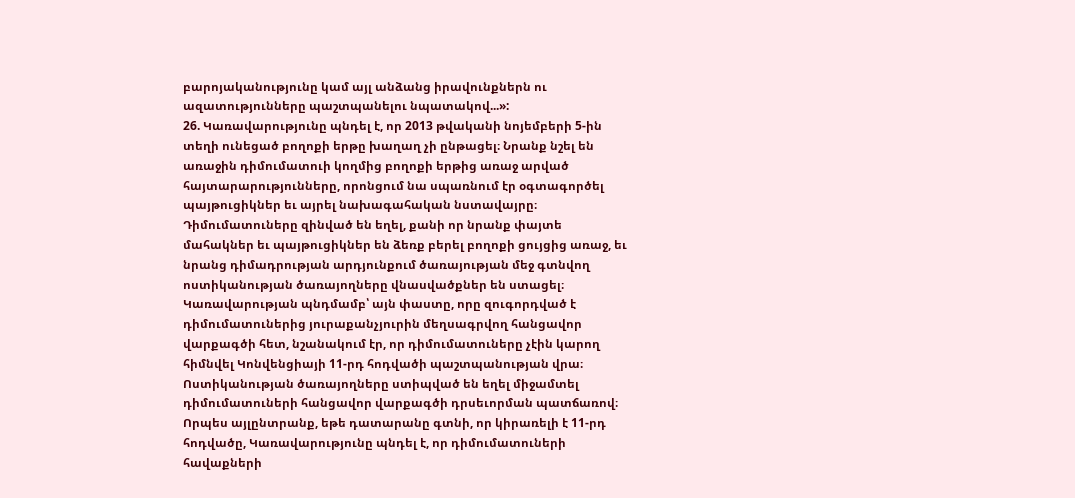բարոյականությունը կամ այլ անձանց իրավունքներն ու ազատությունները պաշտպանելու նպատակով...»:
26. Կառավարությունը պնդել է, որ 2013 թվականի նոյեմբերի 5-ին տեղի ունեցած բողոքի երթը խաղաղ չի ընթացել։ Նրանք նշել են առաջին դիմումատուի կողմից բողոքի երթից առաջ արված հայտարարությունները, որոնցում նա սպառնում էր օգտագործել պայթուցիկներ եւ այրել նախագահական նստավայրը։ Դիմումատուները զինված են եղել, քանի որ նրանք փայտե մահակներ եւ պայթուցիկներ են ձեռք բերել բողոքի ցույցից առաջ, եւ նրանց դիմադրության արդյունքում ծառայության մեջ գտնվող ոստիկանության ծառայողները վնասվածքներ են ստացել։ Կառավարության պնդմամբ՝ այն փաստը, որը զուգորդված է դիմումատուներից յուրաքանչյուրին մեղսագրվող հանցավոր վարքագծի հետ, նշանակում էր, որ դիմումատուները չէին կարող հիմնվել Կոնվենցիայի 11-րդ հոդվածի պաշտպանության վրա։ Ոստիկանության ծառայողները ստիպված են եղել միջամտել դիմումատուների հանցավոր վարքագծի դրսեւորման պատճառով։ Որպես այլընտրանք, եթե դատարանը գտնի, որ կիրառելի է 11-րդ հոդվածը, Կառավարությունը պնդել է, որ դիմումատուների հավաքների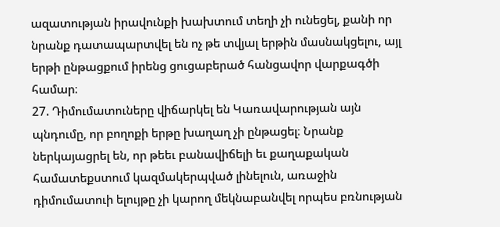ազատության իրավունքի խախտում տեղի չի ունեցել, քանի որ նրանք դատապարտվել են ոչ թե տվյալ երթին մասնակցելու, այլ երթի ընթացքում իրենց ցուցաբերած հանցավոր վարքագծի համար։
27. Դիմումատուները վիճարկել են Կառավարության այն պնդումը, որ բողոքի երթը խաղաղ չի ընթացել։ Նրանք ներկայացրել են, որ թեեւ բանավիճելի եւ քաղաքական համատեքստում կազմակերպված լինելուն, առաջին դիմումատուի ելույթը չի կարող մեկնաբանվել որպես բռնության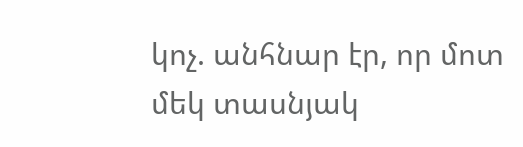կոչ. անհնար էր, որ մոտ մեկ տասնյակ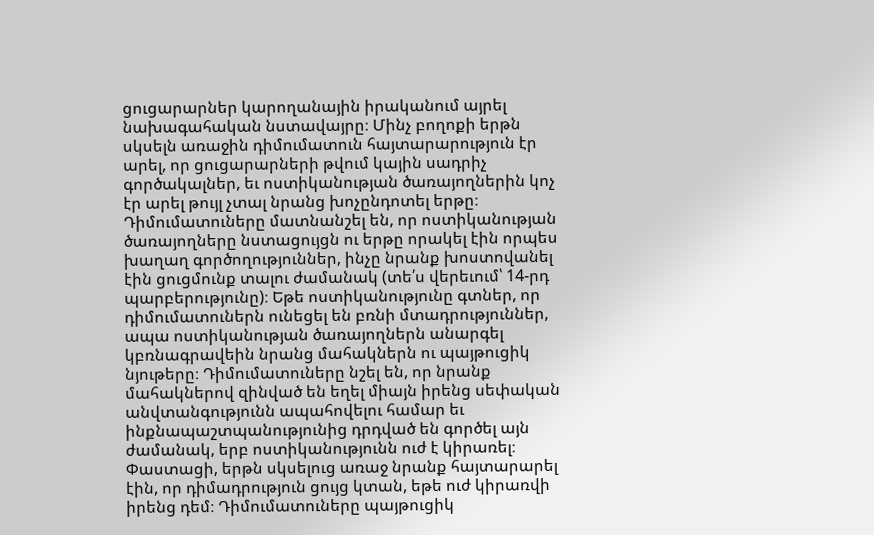ցուցարարներ կարողանային իրականում այրել նախագահական նստավայրը։ Մինչ բողոքի երթն սկսելն առաջին դիմումատուն հայտարարություն էր արել, որ ցուցարարների թվում կային սադրիչ գործակալներ, եւ ոստիկանության ծառայողներին կոչ էր արել թույլ չտալ նրանց խոչընդոտել երթը։ Դիմումատուները մատնանշել են, որ ոստիկանության ծառայողները նստացույցն ու երթը որակել էին որպես խաղաղ գործողություններ, ինչը նրանք խոստովանել էին ցուցմունք տալու ժամանակ (տե՛ս վերեւում՝ 14-րդ պարբերությունը)։ Եթե ոստիկանությունը գտներ, որ դիմումատուներն ունեցել են բռնի մտադրություններ, ապա ոստիկանության ծառայողներն անարգել կբռնագրավեին նրանց մահակներն ու պայթուցիկ նյութերը։ Դիմումատուները նշել են, որ նրանք մահակներով զինված են եղել միայն իրենց սեփական անվտանգությունն ապահովելու համար եւ ինքնապաշտպանությունից դրդված են գործել այն ժամանակ, երբ ոստիկանությունն ուժ է կիրառել։ Փաստացի, երթն սկսելուց առաջ նրանք հայտարարել էին, որ դիմադրություն ցույց կտան, եթե ուժ կիրառվի իրենց դեմ։ Դիմումատուները պայթուցիկ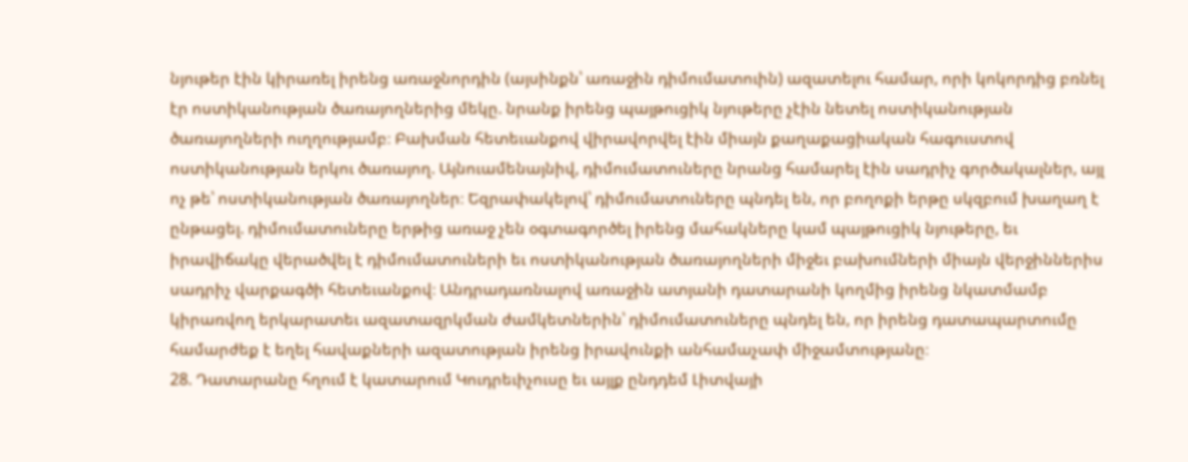նյութեր էին կիրառել իրենց առաջնորդին (այսինքն՝ առաջին դիմումատուին) ազատելու համար, որի կոկորդից բռնել էր ոստիկանության ծառայողներից մեկը. նրանք իրենց պայթուցիկ նյութերը չէին նետել ոստիկանության ծառայողների ուղղությամբ։ Բախման հետեւանքով վիրավորվել էին միայն քաղաքացիական հագուստով ոստիկանության երկու ծառայող. Այնուամենայնիվ, դիմումատուները նրանց համարել էին սադրիչ գործակալներ, այլ ոչ թե՝ ոստիկանության ծառայողներ։ Եզրափակելով՝ դիմումատուները պնդել են, որ բողոքի երթը սկզբում խաղաղ է ընթացել. դիմումատուները երթից առաջ չեն օգտագործել իրենց մահակները կամ պայթուցիկ նյութերը, եւ իրավիճակը վերածվել է դիմումատուների եւ ոստիկանության ծառայողների միջեւ բախումների միայն վերջիններիս սադրիչ վարքագծի հետեւանքով։ Անդրադառնալով առաջին ատյանի դատարանի կողմից իրենց նկատմամբ կիրառվող երկարատեւ ազատազրկման ժամկետներին՝ դիմումատուները պնդել են, որ իրենց դատապարտումը համարժեք է եղել հավաքների ազատության իրենց իրավունքի անհամաչափ միջամտությանը։
28. Դատարանը հղում է կատարում Կուդրեւիչուսը եւ այլք ընդդեմ Լիտվայի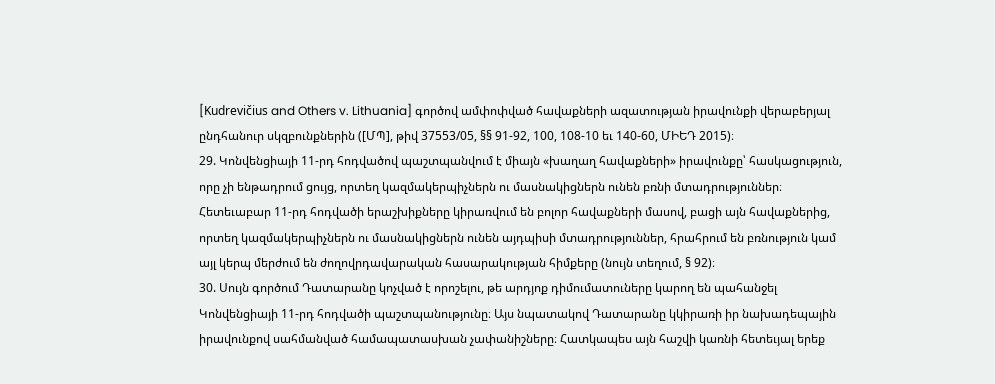[Kudrevičius and Others v. Lithuania] գործով ամփոփված հավաքների ազատության իրավունքի վերաբերյալ ընդհանուր սկզբունքներին ([ՄՊ], թիվ 37553/05, §§ 91-92, 100, 108-10 եւ 140-60, ՄԻԵԴ 2015)։
29. Կոնվենցիայի 11-րդ հոդվածով պաշտպանվում է միայն «խաղաղ հավաքների» իրավունքը՝ հասկացություն, որը չի ենթադրում ցույց, որտեղ կազմակերպիչներն ու մասնակիցներն ունեն բռնի մտադրություններ։ Հետեւաբար 11-րդ հոդվածի երաշխիքները կիրառվում են բոլոր հավաքների մասով, բացի այն հավաքներից, որտեղ կազմակերպիչներն ու մասնակիցներն ունեն այդպիսի մտադրություններ, հրահրում են բռնություն կամ այլ կերպ մերժում են ժողովրդավարական հասարակության հիմքերը (նույն տեղում, § 92)։
30. Սույն գործում Դատարանը կոչված է որոշելու, թե արդյոք դիմումատուները կարող են պահանջել Կոնվենցիայի 11-րդ հոդվածի պաշտպանությունը։ Այս նպատակով Դատարանը կկիրառի իր նախադեպային իրավունքով սահմանված համապատասխան չափանիշները։ Հատկապես այն հաշվի կառնի հետեւյալ երեք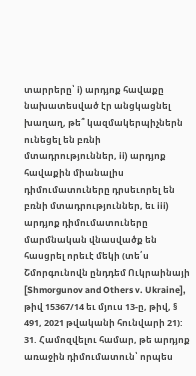տարրերը՝ i) արդյոք հավաքը նախատեսված էր անցկացնել խաղաղ, թե՞ կազմակերպիչներն ունեցել են բռնի մտադրություններ, ii) արդյոք հավաքին միանալիս դիմումատուները դրսեւորել են բռնի մտադրություններ, եւ iii) արդյոք դիմումատուները մարմնական վնասվածք են հասցրել որեւէ մեկի (տե՛ս Շմորգունովն ընդդեմ Ուկրաինայի [Shmorgunov and Others v. Ukraine], թիվ 15367/14 եւ մյուս 13-ը, թիվ, § 491, 2021 թվականի հունվարի 21):
31. Համոզվելու համար, թե արդյոք առաջին դիմումատուն՝ որպես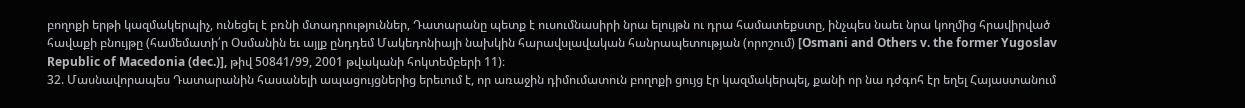բողոքի երթի կազմակերպիչ, ունեցել է բռնի մտադրություններ, Դատարանը պետք է ուսումնասիրի նրա ելույթն ու դրա համատեքստը, ինչպես նաեւ նրա կողմից հրավիրված հավաքի բնույթը (համեմատի՛ր Օսմանին եւ այլք ընդդեմ Մակեդոնիայի նախկին հարավսլավական հանրապետության (որոշում) [Osmani and Others v. the former Yugoslav Republic of Macedonia (dec.)], թիվ 50841/99, 2001 թվականի հոկտեմբերի 11)։
32. Մասնավորապես Դատարանին հասանելի ապացույցներից երեւում է, որ առաջին դիմումատուն բողոքի ցույց էր կազմակերպել, քանի որ նա դժգոհ էր եղել Հայաստանում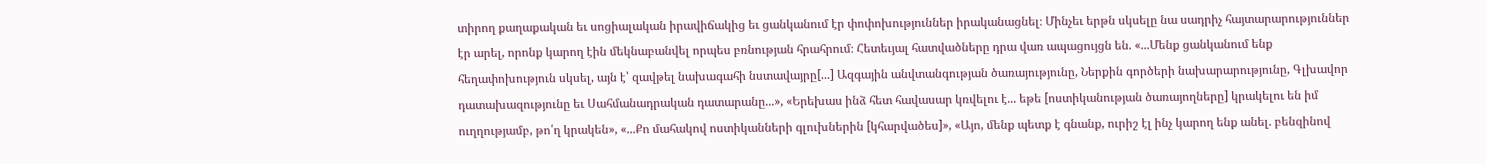տիրող քաղաքական եւ սոցիալական իրավիճակից եւ ցանկանում էր փոփոխություններ իրականացնել։ Մինչեւ երթն սկսելը նա սադրիչ հայտարարություններ էր արել, որոնք կարող էին մեկնաբանվել որպես բռնության հրահրում։ Հետեւյալ հատվածները դրա վառ ապացույցն են. «...Մենք ցանկանում ենք հեղափոխություն սկսել, այն է՝ զավթել նախագահի նստավայրը[...] Ազգային անվտանգության ծառայությունը, Ներքին գործերի նախարարությունը, Գլխավոր դատախազությունը եւ Սահմանադրական դատարանը...», «Երեխաս ինձ հետ հավասար կռվելու է... եթե [ոստիկանության ծառայողները] կրակելու են իմ ուղղությամբ, թո՛ղ կրակեն», «...Քո մահակով ոստիկանների գլուխներին [կհարվածես]», «Այո, մենք պետք է գնանք, ուրիշ էլ ինչ կարող ենք անել. բենզինով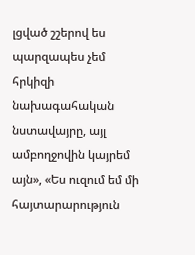լցված շշերով ես պարզապես չեմ հրկիզի նախագահական նստավայրը, այլ ամբողջովին կայրեմ այն», «Ես ուզում եմ մի հայտարարություն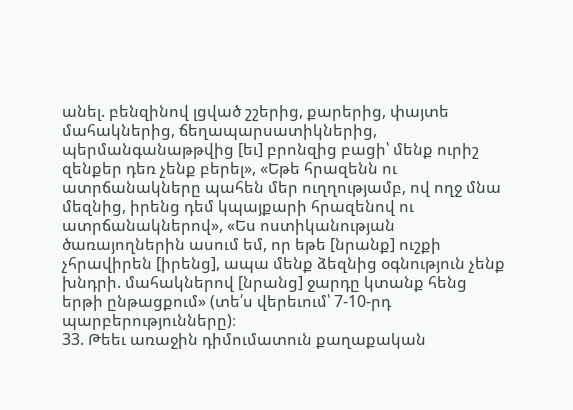անել. բենզինով լցված շշերից, քարերից, փայտե մահակներից, ճեղապարսատիկներից, պերմանգանաթթվից [եւ] բրոնզից բացի՝ մենք ուրիշ զենքեր դեռ չենք բերել», «Եթե հրազենն ու ատրճանակները պահեն մեր ուղղությամբ, ով ողջ մնա մեզնից, իրենց դեմ կպայքարի հրազենով ու ատրճանակներով», «Ես ոստիկանության ծառայողներին ասում եմ, որ եթե [նրանք] ուշքի չհրավիրեն [իրենց], ապա մենք ձեզնից օգնություն չենք խնդրի. մահակներով [նրանց] ջարդը կտանք հենց երթի ընթացքում» (տե՛ս վերեւում՝ 7-10-րդ պարբերությունները)։
33. Թեեւ առաջին դիմումատուն քաղաքական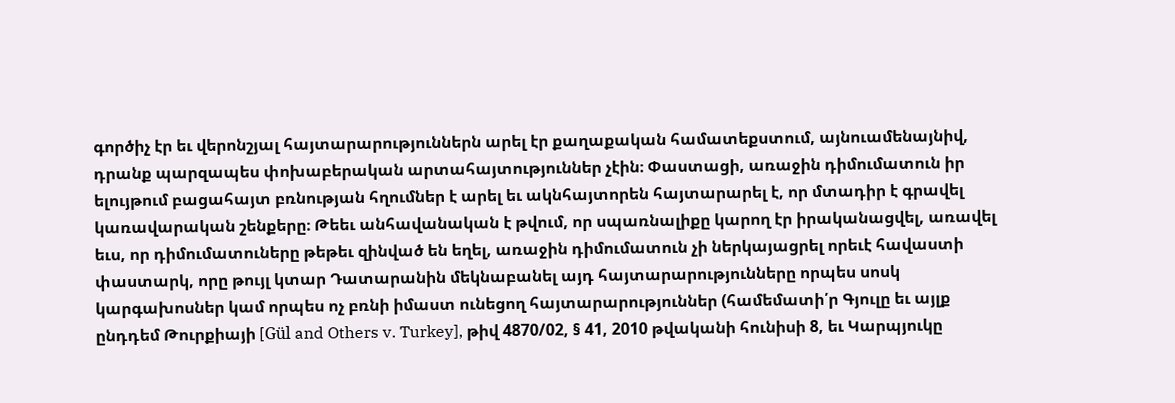գործիչ էր եւ վերոնշյալ հայտարարություններն արել էր քաղաքական համատեքստում, այնուամենայնիվ, դրանք պարզապես փոխաբերական արտահայտություններ չէին։ Փաստացի, առաջին դիմումատուն իր ելույթում բացահայտ բռնության հղումներ է արել եւ ակնհայտորեն հայտարարել է, որ մտադիր է գրավել կառավարական շենքերը։ Թեեւ անհավանական է թվում, որ սպառնալիքը կարող էր իրականացվել, առավել եւս, որ դիմումատուները թեթեւ զինված են եղել, առաջին դիմումատուն չի ներկայացրել որեւէ հավաստի փաստարկ, որը թույլ կտար Դատարանին մեկնաբանել այդ հայտարարությունները որպես սոսկ կարգախոսներ կամ որպես ոչ բռնի իմաստ ունեցող հայտարարություններ (համեմատի՛ր Գյուլը եւ այլք ընդդեմ Թուրքիայի [Gül and Others v. Turkey], թիվ 4870/02, § 41, 2010 թվականի հունիսի 8, եւ Կարպյուկը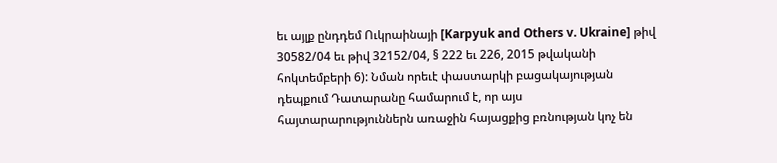եւ այլք ընդդեմ Ուկրաինայի [Karpyuk and Others v. Ukraine] թիվ 30582/04 եւ թիվ 32152/04, § 222 եւ 226, 2015 թվականի հոկտեմբերի 6): Նման որեւէ փաստարկի բացակայության դեպքում Դատարանը համարում է, որ այս հայտարարություններն առաջին հայացքից բռնության կոչ են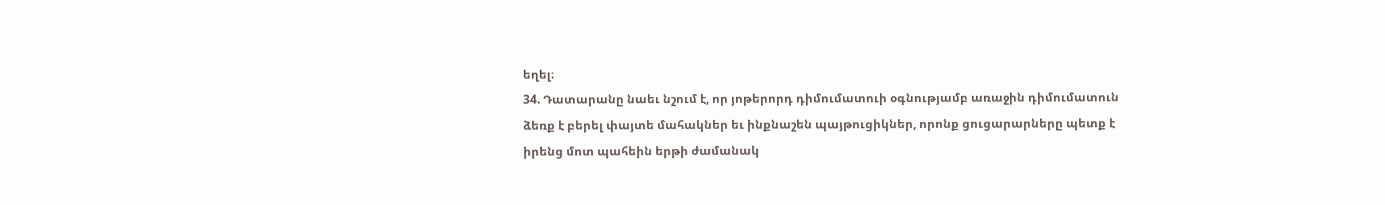եղել։
34. Դատարանը նաեւ նշում է, որ յոթերորդ դիմումատուի օգնությամբ առաջին դիմումատուն ձեռք է բերել փայտե մահակներ եւ ինքնաշեն պայթուցիկներ, որոնք ցուցարարները պետք է իրենց մոտ պահեին երթի ժամանակ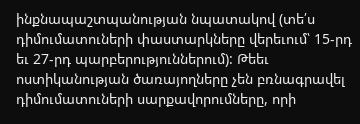ինքնապաշտպանության նպատակով (տե՛ս դիմումատուների փաստարկները վերեւում՝ 15-րդ եւ 27-րդ պարբերություններում): Թեեւ ոստիկանության ծառայողները չեն բռնագրավել դիմումատուների սարքավորումները, որի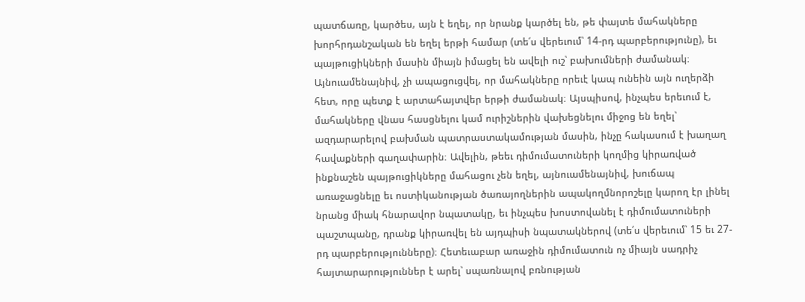պատճառը, կարծես, այն է եղել, որ նրանք կարծել են, թե փայտե մահակները խորհրդանշական են եղել երթի համար (տե՛ս վերեւում՝ 14-րդ պարբերությունը), եւ պայթուցիկների մասին միայն իմացել են ավելի ուշ՝ բախումների ժամանակ։ Այնուամենայնիվ, չի ապացուցվել, որ մահակները որեւէ կապ ունեին այն ուղերձի հետ, որը պետք է արտահայտվեր երթի ժամանակ։ Այսպիսով, ինչպես երեւում է, մահակները վնաս հասցնելու կամ ուրիշներին վախեցնելու միջոց են եղել՝ ազդարարելով բախման պատրաստակամության մասին, ինչը հակասում է խաղաղ հավաքների գաղափարին։ Ավելին, թեեւ դիմումատուների կողմից կիրառված ինքնաշեն պայթուցիկները մահացու չեն եղել, այնուամենայնիվ, խուճապ առաջացնելը եւ ոստիկանության ծառայողներին ապակողմնորոշելը կարող էր լինել նրանց միակ հնարավոր նպատակը, եւ ինչպես խոստովանել է դիմումատուների պաշտպանը, դրանք կիրառվել են այդպիսի նպատակներով (տե՛ս վերեւում՝ 15 եւ 27-րդ պարբերությունները)։ Հետեւաբար առաջին դիմումատուն ոչ միայն սադրիչ հայտարարություններ է արել՝ սպառնալով բռնության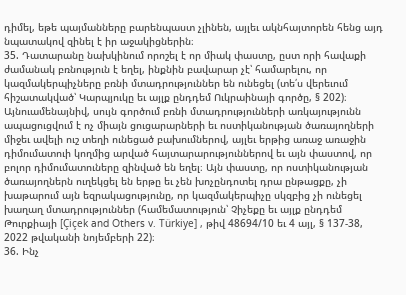դիմել, եթե պայմանները բարենպաստ չլինեն, այլեւ ակնհայտորեն հենց այդ նպատակով զինել է իր աջակիցներին։
35. Դատարանը նախկինում որոշել է որ միակ փաստը, ըստ որի հավաքի ժամանակ բռնություն է եղել, ինքնին բավարար չէ՝ համարելու, որ կազմակերպիչները բռնի մտադրություններ են ունեցել (տե՛ս վերեւում հիշատակված՝ Կարպյուկը եւ այլք ընդդեմ Ուկրաինայի գործը, § 202)։ Այնուամենայնիվ, սույն գործում բռնի մտադրությունների առկայությունն ապացուցվում է ոչ միայն ցուցարարների եւ ոստիկանության ծառայողների միջեւ ավելի ուշ տեղի ունեցած բախումներով, այլեւ երթից առաջ առաջին դիմումատուի կողմից արված հայտարարություններով եւ այն փաստով, որ բոլոր դիմումատուները զինված են եղել։ Այն փաստը, որ ոստիկանության ծառայողներն ուղեկցել են երթը եւ չեն խոչընդոտել դրա ընթացքը, չի խաթարում այն եզրակացությունը, որ կազմակերպիչը սկզբից չի ունեցել խաղաղ մտադրություններ (համեմատություն՝ Չիչեքը եւ այլք ընդդեմ Թուրքիայի [Çiçek and Others v. Türkiye] , թիվ 48694/10 եւ 4 այլ, § 137-38, 2022 թվականի նոյեմբերի 22)։
36. Ինչ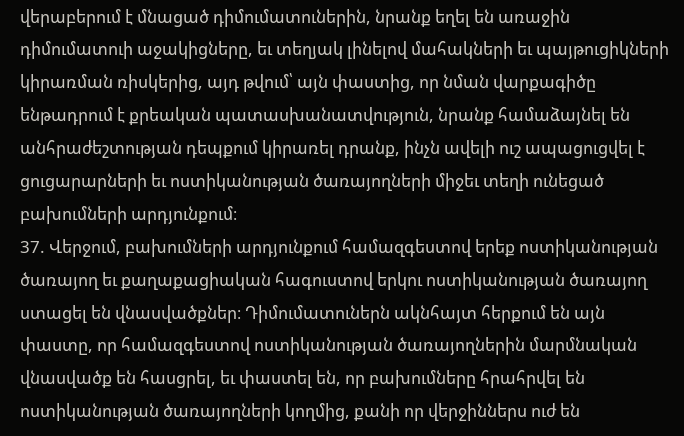վերաբերում է մնացած դիմումատուներին, նրանք եղել են առաջին դիմումատուի աջակիցները, եւ տեղյակ լինելով մահակների եւ պայթուցիկների կիրառման ռիսկերից, այդ թվում՝ այն փաստից, որ նման վարքագիծը ենթադրում է քրեական պատասխանատվություն, նրանք համաձայնել են անհրաժեշտության դեպքում կիրառել դրանք, ինչն ավելի ուշ ապացուցվել է ցուցարարների եւ ոստիկանության ծառայողների միջեւ տեղի ունեցած բախումների արդյունքում։
37. Վերջում, բախումների արդյունքում համազգեստով երեք ոստիկանության ծառայող եւ քաղաքացիական հագուստով երկու ոստիկանության ծառայող ստացել են վնասվածքներ։ Դիմումատուներն ակնհայտ հերքում են այն փաստը, որ համազգեստով ոստիկանության ծառայողներին մարմնական վնասվածք են հասցրել, եւ փաստել են, որ բախումները հրահրվել են ոստիկանության ծառայողների կողմից, քանի որ վերջիններս ուժ են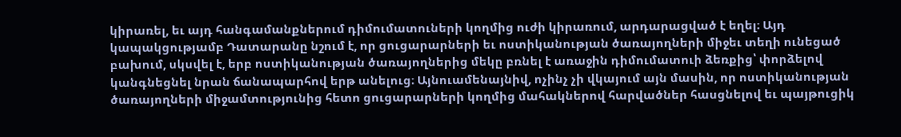կիրառել, եւ այդ հանգամանքներում դիմումատուների կողմից ուժի կիրառում, արդարացված է եղել։ Այդ կապակցությամբ Դատարանը նշում է, որ ցուցարարների եւ ոստիկանության ծառայողների միջեւ տեղի ունեցած բախում, սկսվել է, երբ ոստիկանության ծառայողներից մեկը բռնել է առաջին դիմումատուի ձեռքից՝ փորձելով կանգնեցնել նրան ճանապարհով երթ անելուց։ Այնուամենայնիվ, ոչինչ չի վկայում այն մասին, որ ոստիկանության ծառայողների միջամտությունից հետո ցուցարարների կողմից մահակներով հարվածներ հասցնելով եւ պայթուցիկ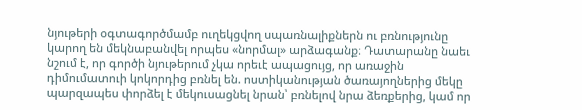նյութերի օգտագործմամբ ուղեկցվող սպառնալիքներն ու բռնությունը կարող են մեկնաբանվել որպես «նորմալ» արձագանք։ Դատարանը նաեւ նշում է, որ գործի նյութերում չկա որեւէ ապացույց, որ առաջին դիմումատուի կոկորդից բռնել են. ոստիկանության ծառայողներից մեկը պարզապես փորձել է մեկուսացնել նրան՝ բռնելով նրա ձեռքերից, կամ որ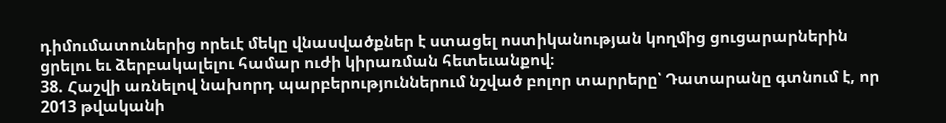դիմումատուներից որեւէ մեկը վնասվածքներ է ստացել ոստիկանության կողմից ցուցարարներին ցրելու եւ ձերբակալելու համար ուժի կիրառման հետեւանքով։
38. Հաշվի առնելով նախորդ պարբերություններում նշված բոլոր տարրերը՝ Դատարանը գտնում է, որ 2013 թվականի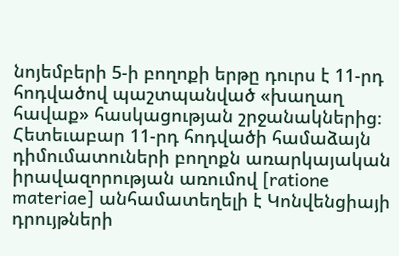նոյեմբերի 5-ի բողոքի երթը դուրս է 11-րդ հոդվածով պաշտպանված «խաղաղ հավաք» հասկացության շրջանակներից։ Հետեւաբար 11-րդ հոդվածի համաձայն դիմումատուների բողոքն առարկայական իրավազորության առումով [ratione materiae] անհամատեղելի է Կոնվենցիայի դրույթների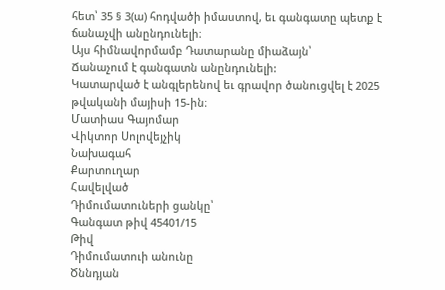հետ՝ 35 § 3(ա) հոդվածի իմաստով, եւ գանգատը պետք է ճանաչվի անընդունելի։
Այս հիմնավորմամբ Դատարանը միաձայն՝
Ճանաչում է գանգատն անընդունելի:
Կատարված է անգլերենով եւ գրավոր ծանուցվել է 2025 թվականի մայիսի 15-ին։
Մատիաս Գայոմար
Վիկտոր Սոլովեյչիկ
Նախագահ
Քարտուղար
Հավելված
Դիմումատուների ցանկը՝
Գանգատ թիվ 45401/15
Թիվ
Դիմումատուի անունը
Ծննդյան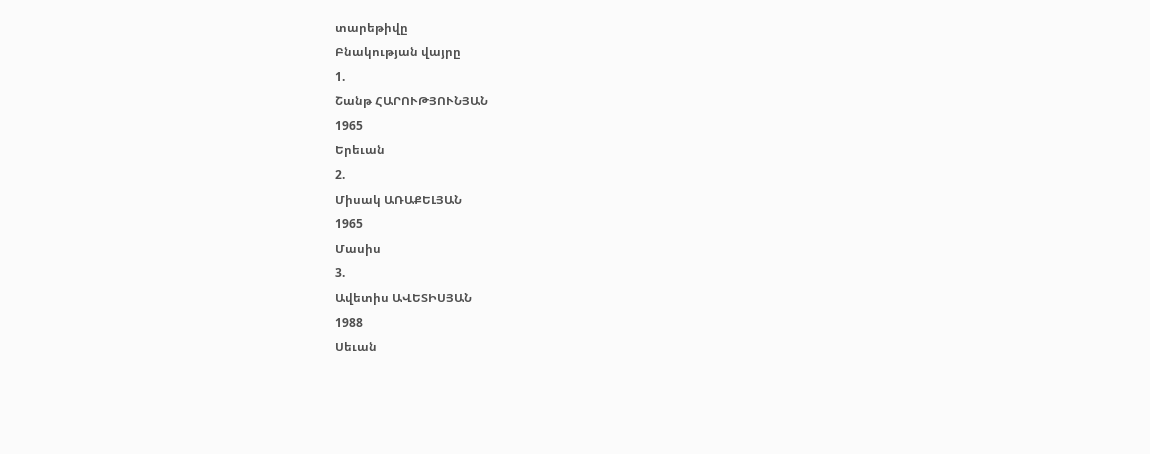տարեթիվը
Բնակության վայրը
1.
Շանթ ՀԱՐՈՒԹՅՈՒՆՅԱՆ
1965
Երեւան
2.
Միսակ ԱՌԱՔԵԼՅԱՆ
1965
Մասիս
3.
Ավետիս ԱՎԵՏԻՍՅԱՆ
1988
Սեւան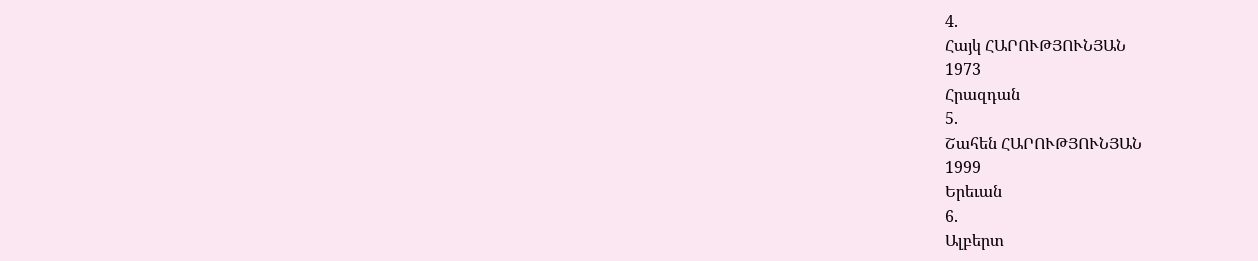4.
Հայկ ՀԱՐՈՒԹՅՈՒՆՅԱՆ
1973
Հրազդան
5.
Շահեն ՀԱՐՈՒԹՅՈՒՆՅԱՆ
1999
Երեւան
6.
Ալբերտ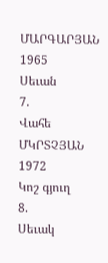ՄԱՐԳԱՐՅԱՆ
1965
Սեւան
7.
Վահե ՄԿՐՏՉՅԱՆ
1972
Կոշ գյուղ
8.
Սեւակ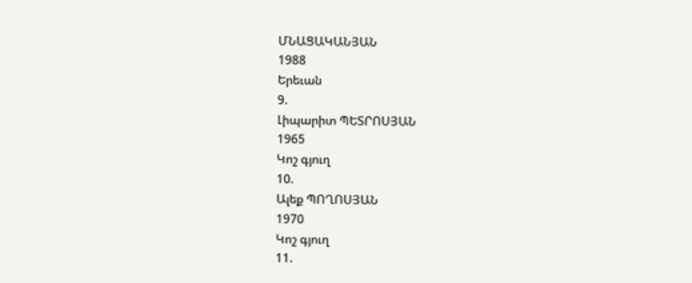ՄՆԱՑԱԿԱՆՅԱՆ
1988
Երեւան
9.
Լիպարիտ ՊԵՏՐՈՍՅԱՆ
1965
Կոշ գյուղ
10.
Ալեք ՊՈՂՈՍՅԱՆ
1970
Կոշ գյուղ
11.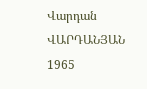Վարդան ՎԱՐԴԱՆՅԱՆ
1965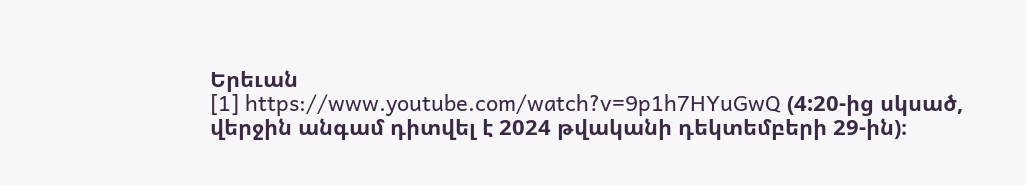Երեւան
[1] https://www.youtube.com/watch?v=9p1h7HYuGwQ (4:20-ից սկսած, վերջին անգամ դիտվել է 2024 թվականի դեկտեմբերի 29-ին)։